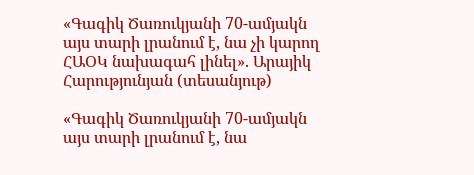«Գագիկ Ծառուկյանի 70-ամյակն այս տարի լրանում է, նա չի կարող ՀԱՕԿ նախագահ լինել». Արայիկ Հարությունյան (տեսանյութ)

«Գագիկ Ծառուկյանի 70-ամյակն այս տարի լրանում է, նա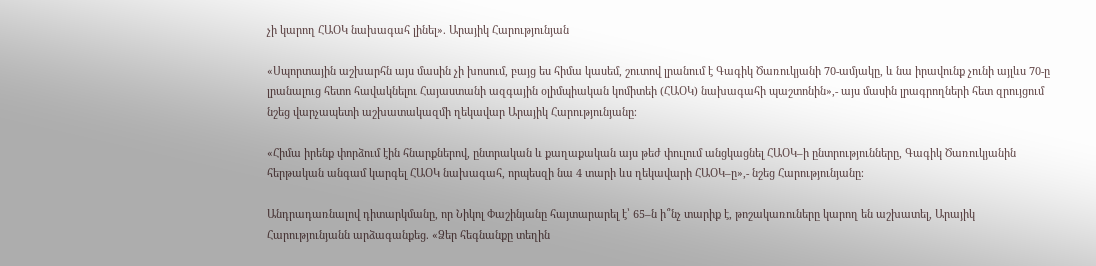չի կարող ՀԱՕԿ նախագահ լինել». Արայիկ Հարությունյան

«Սպորտային աշխարհն այս մասին չի խոսում, բայց ես հիմա կասեմ, շուտով լրանում է Գագիկ Ծառուկյանի 70-ամյակը, և նա իրավունք չունի այլևս 70-ը լրանալուց հետո հավակնելու Հայաստանի ազգային օլիմպիական կոմիտեի (ՀԱՕԿ) նախագահի պաշտոնին»,- այս մասին լրագրողների հետ զրույցում նշեց վարչապետի աշխատակազմի ղեկավար Արայիկ Հարությունյանը։

«Հիմա իրենք փորձում էին հնարքներով, ընտրական և քաղաքական այս թեժ փուլում անցկացնել ՀԱՕԿ–ի ընտրությունները, Գագիկ Ծառուկյանին հերթական անգամ կարգել ՀԱՕԿ նախագահ, որպեսզի նա 4 տարի ևս ղեկավարի ՀԱՕԿ–ը»,- նշեց Հարությունյանը։

Անդրադառնալով դիտարկմանը, որ Նիկոլ Փաշինյանը հայտարարել է՝ 65–ն ի՞նչ տարիք է, թոշակառուները կարող են աշխատել, Արայիկ Հարությունյանն արձագանքեց. «Ձեր հեգնանքը տեղին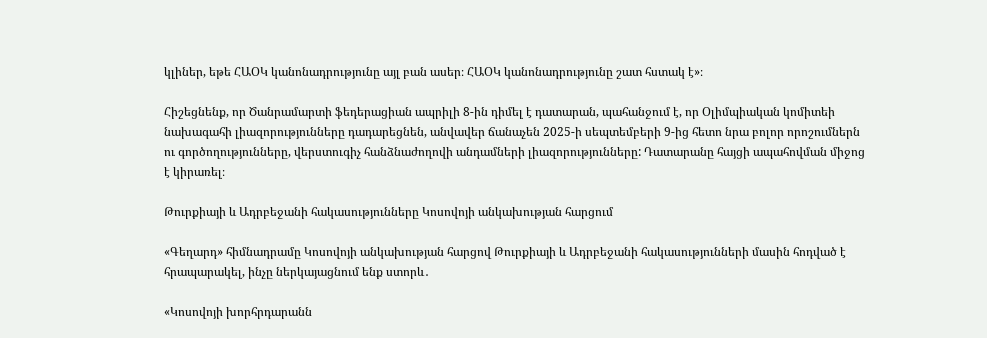կլիներ, եթե ՀԱՕԿ կանոնադրությունը այլ բան ասեր։ ՀԱՕԿ կանոնադրությունը շատ հստակ է»։

Հիշեցնենք, որ Ծանրամարտի ֆեդերացիան ապրիլի 8-ին դիմել է դատարան, պահանջում է, որ Օլիմպիական կոմիտեի նախագահի լիազորությունները դադարեցնեն, անվավեր ճանաչեն 2025-ի սեպտեմբերի 9-ից հետո նրա բոլոր որոշումներն ու գործողությունները, վերստուգիչ հանձնաժողովի անդամների լիազորությունները: Դատարանը հայցի ապահովման միջոց է կիրառել։

Թուրքիայի և Ադրբեջանի հակասությունները Կոսովոյի անկախության հարցում

«Գեղարդ» հիմնադրամը Կոսովոյի անկախության հարցով Թուրքիայի և Ադրբեջանի հակասությունների մասին հոդված է հրապարակել, ինչը ներկայացնում ենք ստորև․

«Կոսովոյի խորհրդարանն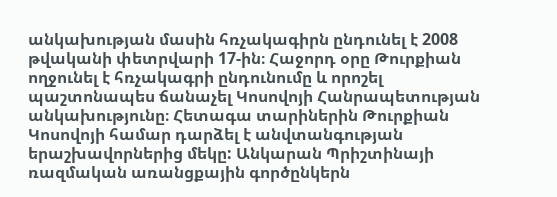անկախության մասին հռչակագիրն ընդունել է 2008 թվականի փետրվարի 17-ին։ Հաջորդ օրը Թուրքիան ողջունել է հռչակագրի ընդունումը և որոշել պաշտոնապես ճանաչել Կոսովոյի Հանրապետության անկախությունը։ Հետագա տարիներին Թուրքիան Կոսովոյի համար դարձել է անվտանգության երաշխավորներից մեկը: Անկարան Պրիշտինայի ռազմական առանցքային գործընկերն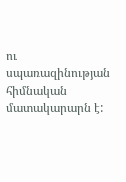ու սպառազինության հիմնական մատակարարն է: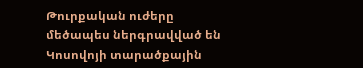Թուրքական ուժերը մեծապես ներգրավված են Կոսովոյի տարածքային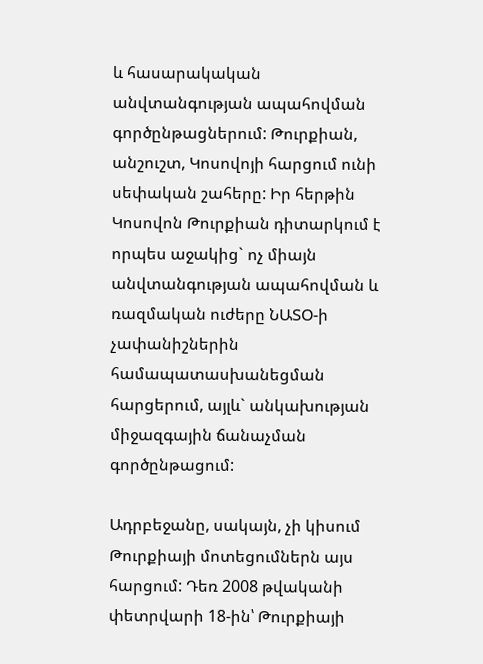և հասարակական անվտանգության ապահովման գործընթացներում: Թուրքիան, անշուշտ, Կոսովոյի հարցում ունի սեփական շահերը: Իր հերթին Կոսովոն Թուրքիան դիտարկում է որպես աջակից` ոչ միայն անվտանգության ապահովման և ռազմական ուժերը ՆԱՏՕ-ի չափանիշներին համապատասխանեցման հարցերում, այլև` անկախության միջազգային ճանաչման գործընթացում:

Ադրբեջանը, սակայն, չի կիսում Թուրքիայի մոտեցումներն այս հարցում: Դեռ 2008 թվականի փետրվարի 18-ին՝ Թուրքիայի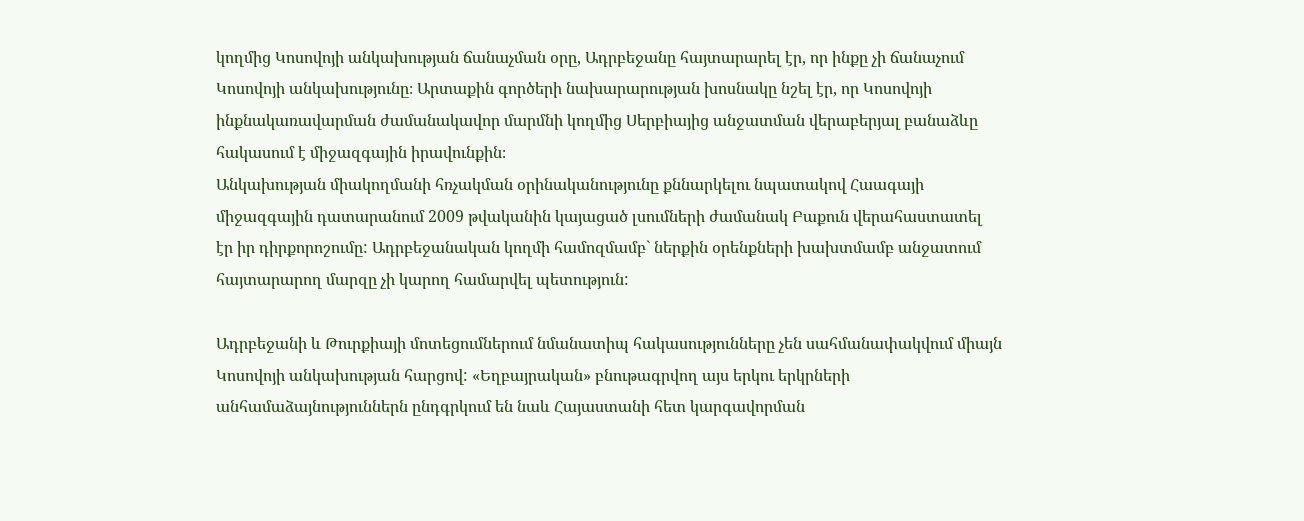կողմից Կոսովոյի անկախության ճանաչման օրը, Ադրբեջանը հայտարարել էր, որ ինքը չի ճանաչում Կոսովոյի անկախությունը։ Արտաքին գործերի նախարարության խոսնակը նշել էր, որ Կոսովոյի ինքնակառավարման ժամանակավոր մարմնի կողմից Սերբիայից անջատման վերաբերյալ բանաձևը հակասում է միջազգային իրավունքին։
Անկախության միակողմանի հռչակման օրինականությունը քննարկելու նպատակով Հաագայի միջազգային դատարանում 2009 թվականին կայացած լսումների ժամանակ Բաքուն վերահաստատել էր իր դիրքորոշումը: Ադրբեջանական կողմի համոզմամբ` ներքին օրենքների խախտմամբ անջատում հայտարարող մարզը չի կարող համարվել պետություն:

Ադրբեջանի և Թուրքիայի մոտեցումներում նմանատիպ հակասությունները չեն սահմանափակվում միայն Կոսովոյի անկախության հարցով: «Եղբայրական» բնութագրվող այս երկու երկրների անհամաձայնություններն ընդգրկում են նաև Հայաստանի հետ կարգավորման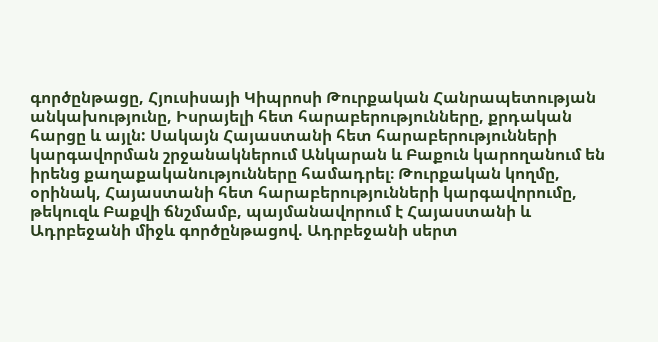գործընթացը, Հյուսիսայի Կիպրոսի Թուրքական Հանրապետության անկախությունը, Իսրայելի հետ հարաբերությունները, քրդական հարցը և այլն: Սակայն Հայաստանի հետ հարաբերությունների կարգավորման շրջանակներում Անկարան և Բաքուն կարողանում են իրենց քաղաքականությունները համադրել։ Թուրքական կողմը, օրինակ, Հայաստանի հետ հարաբերությունների կարգավորումը, թեկուզև Բաքվի ճնշմամբ, պայմանավորում է Հայաստանի և Ադրբեջանի միջև գործընթացով. Ադրբեջանի սերտ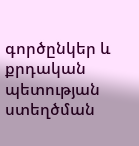գործընկեր և քրդական պետության ստեղծման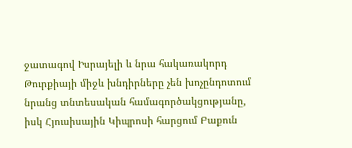ջատագով Իսրայելի և նրա հակառակորդ Թուրքիայի միջև խնդիրները չեն խոչընդոտում նրանց տնտեսական համագործակցությանը, իսկ Հյուսիսային Կիպրոսի հարցում Բաքուն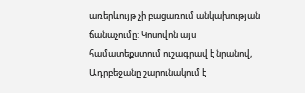առերևույթ չի բացառում անկախության ճանաչումը: Կոսովոն այս համատեքստում ուշագրավ է նրանով, Ադրբեջանը շարունակում է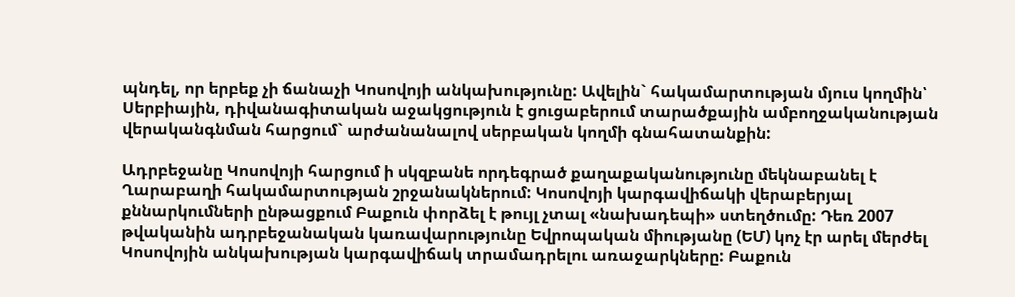պնդել, որ երբեք չի ճանաչի Կոսովոյի անկախությունը: Ավելին` հակամարտության մյուս կողմին՝ Սերբիային, դիվանագիտական աջակցություն է ցուցաբերում տարածքային ամբողջականության վերականգնման հարցում` արժանանալով սերբական կողմի գնահատանքին:

Ադրբեջանը Կոսովոյի հարցում ի սկզբանե որդեգրած քաղաքականությունը մեկնաբանել է Ղարաբաղի հակամարտության շրջանակներում: Կոսովոյի կարգավիճակի վերաբերյալ քննարկումների ընթացքում Բաքուն փորձել է թույլ չտալ «նախադեպի» ստեղծումը: Դեռ 2007 թվականին ադրբեջանական կառավարությունը Եվրոպական միությանը (ԵՄ) կոչ էր արել մերժել Կոսովոյին անկախության կարգավիճակ տրամադրելու առաջարկները: Բաքուն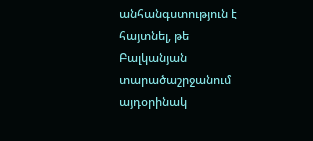անհանգստություն է հայտնել, թե Բալկանյան տարածաշրջանում այդօրինակ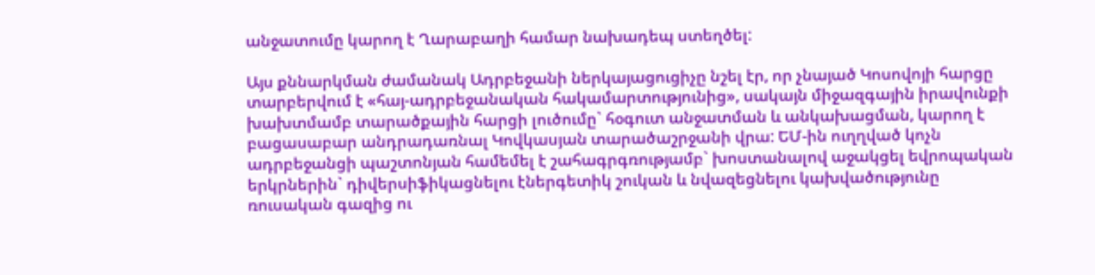անջատումը կարող է Ղարաբաղի համար նախադեպ ստեղծել:

Այս քննարկման ժամանակ Ադրբեջանի ներկայացուցիչը նշել էր, որ չնայած Կոսովոյի հարցը տարբերվում է «հայ-ադրբեջանական հակամարտությունից», սակայն միջազգային իրավունքի խախտմամբ տարածքային հարցի լուծումը` հօգուտ անջատման և անկախացման, կարող է բացասաբար անդրադառնալ Կովկասյան տարածաշրջանի վրա: ԵՄ-ին ուղղված կոչն ադրբեջանցի պաշտոնյան համեմել է շահագրգռությամբ` խոստանալով աջակցել եվրոպական երկրներին` դիվերսիֆիկացնելու էներգետիկ շուկան և նվազեցնելու կախվածությունը ռուսական գազից ու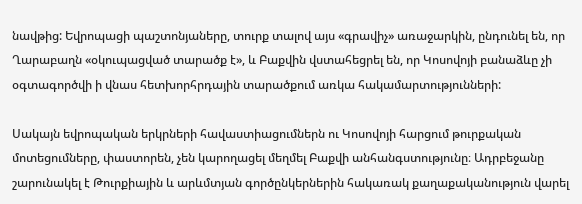նավթից: Եվրոպացի պաշտոնյաները, տուրք տալով այս «գրավիչ» առաջարկին, ընդունել են, որ Ղարաբաղն «օկուպացված տարածք է», և Բաքվին վստահեցրել են, որ Կոսովոյի բանաձևը չի օգտագործվի ի վնաս հետխորհրդային տարածքում առկա հակամարտությունների:

Սակայն եվրոպական երկրների հավաստիացումներն ու Կոսովոյի հարցում թուրքական մոտեցումները, փաստորեն, չեն կարողացել մեղմել Բաքվի անհանգստությունը։ Ադրբեջանը շարունակել է Թուրքիային և արևմտյան գործընկերներին հակառակ քաղաքականություն վարել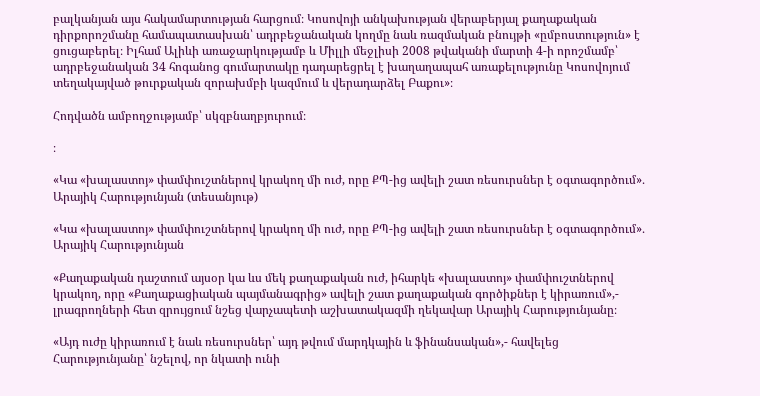բալկանյան այս հակամարտության հարցում։ Կոսովոյի անկախության վերաբերյալ քաղաքական դիրքորոշմանը համապատասխան՝ ադրբեջանական կողմը նաև ռազմական բնույթի «ըմբոստություն» է ցուցաբերել։ Իլհամ Ալիևի առաջարկությամբ և Միլլի մեջլիսի 2008 թվականի մարտի 4-ի որոշմամբ՝ ադրբեջանական 34 հոգանոց գումարտակը դադարեցրել է խաղաղապահ առաքելությունը Կոսովոյում տեղակայված թուրքական զորախմբի կազմում և վերադարձել Բաքու»։

Հոդվածն ամբողջությամբ՝ սկզբնաղբյուրում։

։

«Կա «խալաստոյ» փամփուշտներով կրակող մի ուժ, որը ՔՊ-ից ավելի շատ ռեսուրսներ է օգտագործում»․ Արայիկ Հարությունյան (տեսանյութ)

«Կա «խալաստոյ» փամփուշտներով կրակող մի ուժ, որը ՔՊ-ից ավելի շատ ռեսուրսներ է օգտագործում»․ Արայիկ Հարությունյան

«Քաղաքական դաշտում այսօր կա ևս մեկ քաղաքական ուժ, իհարկե «խալաստոյ» փամփուշտներով կրակող, որը «Քաղաքացիական պայմանագրից» ավելի շատ քաղաքական գործիքներ է կիրառում»,- լրագրողների հետ զրույցում նշեց վարչապետի աշխատակազմի ղեկավար Արայիկ Հարությունյանը։

«Այդ ուժը կիրառում է նաև ռեսուրսներ՝ այդ թվում մարդկային և ֆինանսական»,- հավելեց Հարությունյանը՝ նշելով, որ նկատի ունի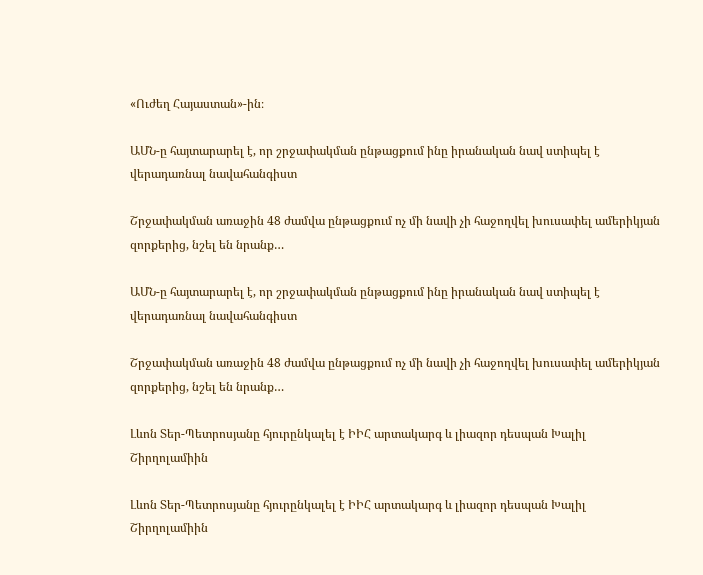«Ուժեղ Հայաստան»-ին։

ԱՄՆ-ը հայտարարել է, որ շրջափակման ընթացքում ինը իրանական նավ ստիպել է վերադառնալ նավահանգիստ

Շրջափակման առաջին 48 ժամվա ընթացքում ոչ մի նավի չի հաջողվել խուսափել ամերիկյան զորքերից, նշել են նրանք…

ԱՄՆ-ը հայտարարել է, որ շրջափակման ընթացքում ինը իրանական նավ ստիպել է վերադառնալ նավահանգիստ

Շրջափակման առաջին 48 ժամվա ընթացքում ոչ մի նավի չի հաջողվել խուսափել ամերիկյան զորքերից, նշել են նրանք…

Լևոն Տեր-Պետրոսյանը հյուրընկալել է ԻԻՀ արտակարգ և լիազոր դեսպան Խալիլ Շիրղոլամիին

Լևոն Տեր-Պետրոսյանը հյուրընկալել է ԻԻՀ արտակարգ և լիազոր դեսպան Խալիլ Շիրղոլամիին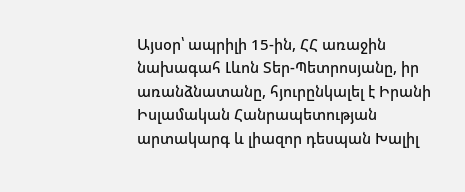Այսօր՝ ապրիլի 15-ին, ՀՀ առաջին նախագահ Լևոն Տեր-Պետրոսյանը, իր առանձնատանը, հյուրընկալել է Իրանի Իսլամական Հանրապետության արտակարգ և լիազոր դեսպան Խալիլ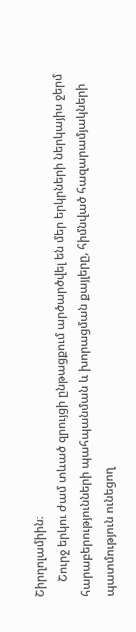Շիրղոլամիին։
     Շուրջ երկու ժամ տևած զրույցի ընթացքում արծարծվել են մեր երկրների ներկայիս ջերմ հարաբերությունների պահպանման և խորացման քայլերը, հիմնված հազարամյակների պատմություն ունեցող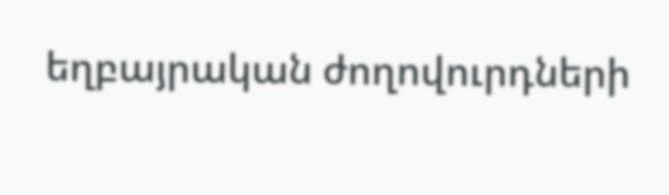եղբայրական ժողովուրդների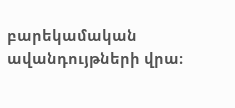բարեկամական ավանդույթների վրա։